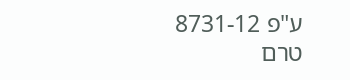ע"פ 8731-12
טרם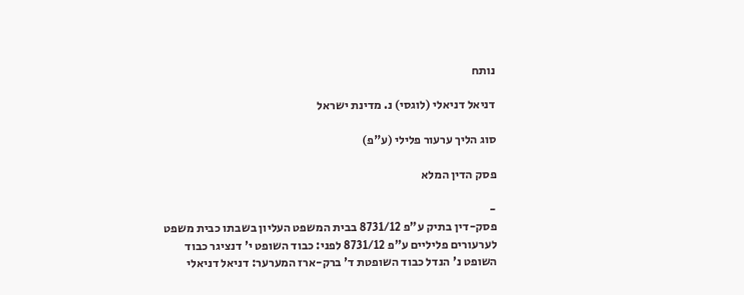נותח

דניאל דניאלי (לוגסי) נ. מדינת ישראל

סוג הליך ערעור פלילי (ע"פ)

פסק הדין המלא

-
פסק-דין בתיק ע"פ 8731/12 בבית המשפט העליון בשבתו כבית משפט לערעורים פליליים ע"פ 8731/12 לפני: כבוד השופט י' דנציגר כבוד השופט נ' הנדל כבוד השופטת ד' ברק-ארז המערער: דניאל דניאלי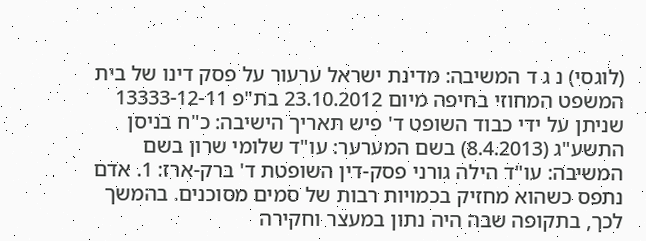(לוגסי) נ ג ד המשיבה: מדינת ישראל ערעור על פסק דינו של בית המשפט המחוזי בחיפה מיום 23.10.2012 בת"פ 13333-12-11 שניתן על ידי כבוד השופט ד' פיש תאריך הישיבה: כ"ח בניסן התשע"ג (8.4.2013) בשם המערער: עו"ד שלומי שרון בשם המשיבה: עו"ד הילה גורני פסק-דין השופטת ד' ברק-ארז: 1. אדם נתפס כשהוא מחזיק בכמויות רבות של סמים מסוכנים. בהמשך לכך, בתקופה שבה היה נתון במעצר וחקירה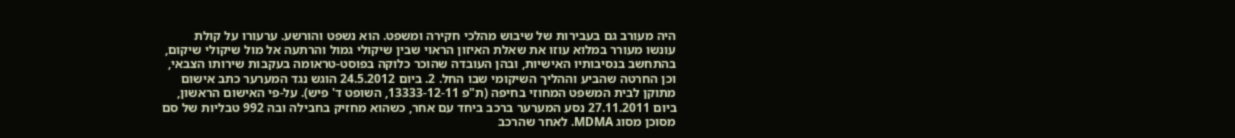היה מעורב גם בעבירות של שיבוש מהלכי חקירה ומשפט. הוא נשפט והורשע. ערעורו על קולת עונשו מעורר במלוא עוזו את שאלת האיזון הראוי שבין שיקולי גמול והרתעה אל מול שיקולי שיקום, בהתחשב בנסיבותיו האישיות, ובהן העובדה שהוכר כלוקה בפוסט-טראומה בעקבות שירותו הצבאי, וכן החרטה שהביע וההליך השיקומי שבו החל. 2. ביום 24.5.2012 הוגש נגד המערער כתב אישום מתוקן לבית המשפט המחוזי בחיפה (ת"פ 13333-12-11, השופט ד' פיש). על-פי האישום הראשון, ביום 27.11.2011 נסע המערער ברכב ביחד עם אחר, כשהוא מחזיק בחבילה ובה 992 טבליות של סם מסוכן מסוג MDMA. לאחר שהרכב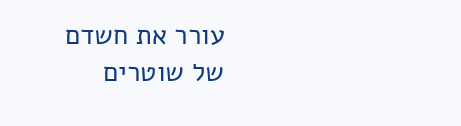עורר את חשדם של שוטרים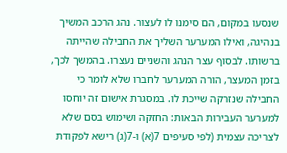שנסעו במקום, הם סימנו לו לעצור. נהג הרכב המשיך בנהיגה, ואילו המערער השליך את החבילה שהייתה ברשותו. לבסוף עצר הנהג והשניים נעצרו. בהמשך לכך, בזמן המעצר, הורה המערער לחברו שלא לומר כי החבילה שנזרקה שייכת לו. במסגרת אישום זה יוחסו למערער העבירות הבאות: החזקה ושימוש בסם שלא לצריכה עצמית (לפי סעיפים 7(א) ו-7(ג) רישא לפקודת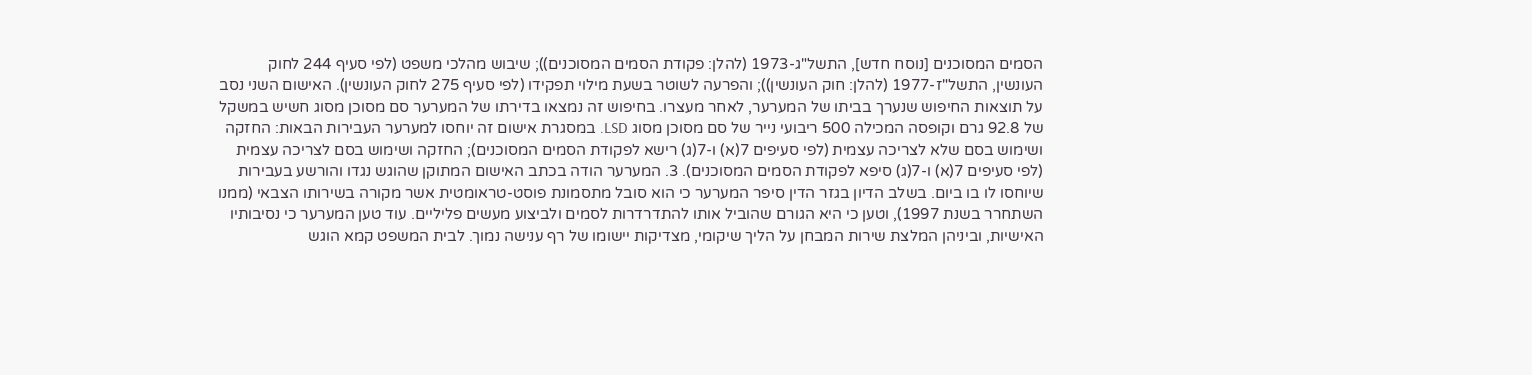הסמים המסוכנים [נוסח חדש], התשל"ג-1973 (להלן: פקודת הסמים המסוכנים)); שיבוש מהלכי משפט (לפי סעיף 244 לחוק העונשין, התשל"ז-1977 (להלן: חוק העונשין)); והפרעה לשוטר בשעת מילוי תפקידו (לפי סעיף 275 לחוק העונשין). האישום השני נסב על תוצאות החיפוש שנערך בביתו של המערער, לאחר מעצרו. בחיפוש זה נמצאו בדירתו של המערער סם מסוכן מסוג חשיש במשקל של 92.8 גרם וקופסה המכילה 500 ריבועי נייר של סם מסוכן מסוג LSD. במסגרת אישום זה יוחסו למערער העבירות הבאות: החזקה ושימוש בסם שלא לצריכה עצמית (לפי סעיפים 7(א) ו-7(ג) רישא לפקודת הסמים המסוכנים); החזקה ושימוש בסם לצריכה עצמית (לפי סעיפים 7(א) ו-7(ג) סיפא לפקודת הסמים המסוכנים). 3. המערער הודה בכתב האישום המתוקן שהוגש נגדו והורשע בעבירות שיוחסו לו בו ביום. בשלב הדיון בגזר הדין סיפר המערער כי הוא סובל מתסמונת פוסט-טראומטית אשר מקורה בשירותו הצבאי (ממנו השתחרר בשנת 1997), וטען כי היא הגורם שהוביל אותו להתדרדרות לסמים ולביצוע מעשים פליליים. עוד טען המערער כי נסיבותיו האישיות, וביניהן המלצת שירות המבחן על הליך שיקומי, מצדיקות יישומו של רף ענישה נמוך. לבית המשפט קמא הוגש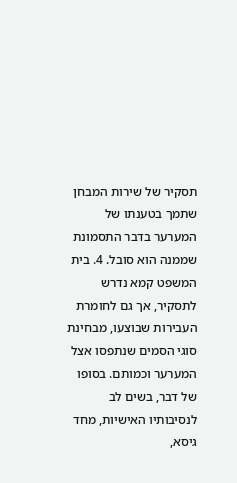תסקיר של שירות המבחן שתמך בטענתו של המערער בדבר התסמונת שממנה הוא סובל. 4. בית המשפט קמא נדרש לתסקיר, אך גם לחומרת העבירות שבוצעו, מבחינת סוגי הסמים שנתפסו אצל המערער וכמותם. בסופו של דבר, בשים לב לנסיבותיו האישיות, מחד גיסא,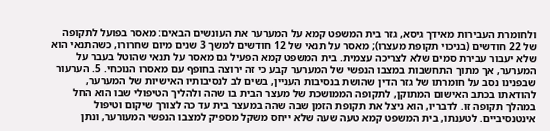ולחומרת העבירות מאידך גיסא, גזר בית המשפט קמא על המערער את העונשים הבאים: מאסר בפועל לתקופה של 22 חודשים (בניכוי תקופת מעצרו); מאסר על תנאי של 12 חודשים למשך 3 שנים מיום שחרורו, כשהתנאי הוא שלא יעבור עבירת סמים שלא לצריכה עצמית. בית המשפט קמא הפעיל גם מאסר על תנאי שהוטל בעבר על המערער, אך מתוך התחשבות במצבו הנפשי של המערער קבע כי זה ירוצה בחופף עם מאסרו הנוכחי. 5. הערעור שבפנינו נסב על חומרתו של גזר הדין שהושת בנסיבות העניין, בשים לב לנסיבותיו האישיות של המערער, להודאתו בכתב האישום המתוקן, לתקופה הממושכת של מעצר הבית בו שהה ולהליך הטיפולי שבו הוא החל במהלך תקופה זו. לדבריו, הוא ניצל את תקופת הזמן שבה שהה במעצר בית עד כה לצורך שיקום וטיפול אינטנסיביים. לטענתו, בית המשפט קמא טעה שעה שלא ייחס משקל מספיק למצבו הנפשי המעורער, ונתן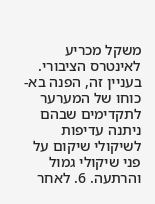משקל מכריע לאינטרס הציבורי. בעניין זה, הפנה בא-כוחו של המערער לתקדימים שבהם ניתנה עדיפות לשיקולי שיקום על פני שיקולי גמול והרתעה. 6. לאחר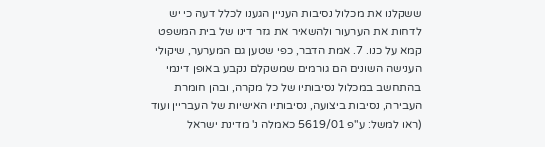ששקלנו את מכלול נסיבות העניין הגענו לכלל דעה כי יש לדחות את הערעור ולהשאיר את גזר דינו של בית המשפט קמא על כנו. 7. אמת הדבר, כפי שטען גם המערער, שיקולי הענישה השונים הם גורמים שמשקלם נקבע באופן דינמי בהתחשב במכלול נסיבותיו של כל מקרה, ובהן חומרת העבירה, נסיבות ביצועה, נסיבותיו האישיות של העבריין ועוד (ראו למשל: ע"פ 5619/01 כאמלה נ' מדינת ישראל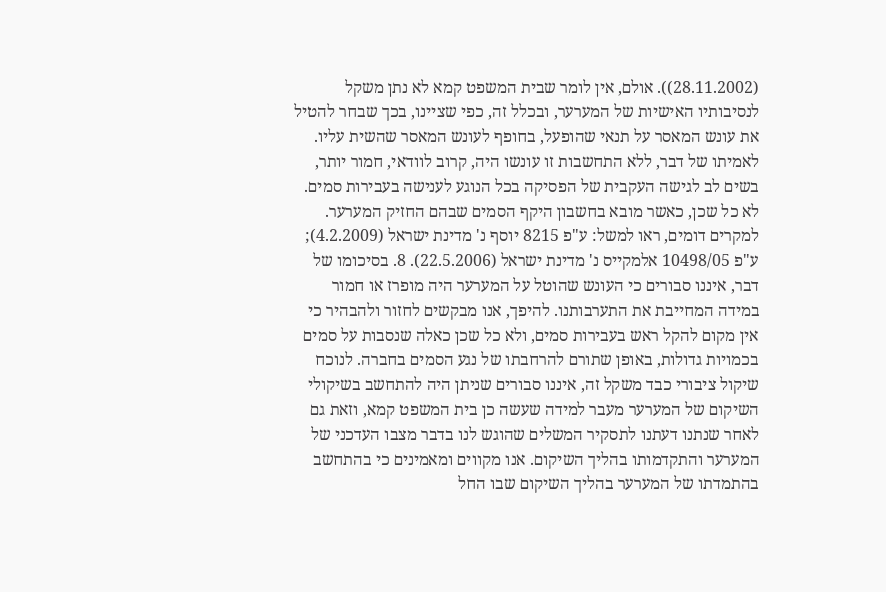(28.11.2002)). אולם, אין לומר שבית המשפט קמא לא נתן משקל לנסיבותיו האישיות של המערער, ובכלל זה, כפי שציינו, בכך שבחר להטיל את עונש המאסר על תנאי שהופעל, בחופף לעונש המאסר שהשית עליו. לאמיתו של דבר, ללא התחשבות זו עונשו היה, קרוב לוודאי, חמור יותר, בשים לב לגישה העקבית של הפסיקה בכל הנוגע לענישה בעבירות סמים. לא כל שכן, כאשר מובא בחשבון היקף הסמים שבהם החזיק המערער. למקרים דומים, ראו למשל: ע"פ 8215 יוסף נ' מדינת ישראל (4.2.2009); ע"פ 10498/05 אלמקייס נ' מדינת ישראל (22.5.2006). 8. בסיכומו של דבר, איננו סבורים כי העונש שהוטל על המערער היה מופרז או חמור במידה המחייבת את התערבותנו. להיפך, אנו מבקשים לחזור ולהבהיר כי אין מקום להקל ראש בעבירות סמים, ולא כל שכן כאלה שנסבות על סמים בכמויות גדולות, באופן שתורם להרחבתו של נגע הסמים בחברה. לנוכח שיקול ציבורי כבד משקל זה, איננו סבורים שניתן היה להתחשב בשיקולי השיקום של המערער מעבר למידה שעשה כן בית המשפט קמא, וזאת גם לאחר שנתנו דעתנו לתסקיר המשלים שהוגש לנו בדבר מצבו העדכני של המערער והתקדמותו בהליך השיקום. אנו מקווים ומאמינים כי בהתחשב בהתמדתו של המערער בהליך השיקום שבו החל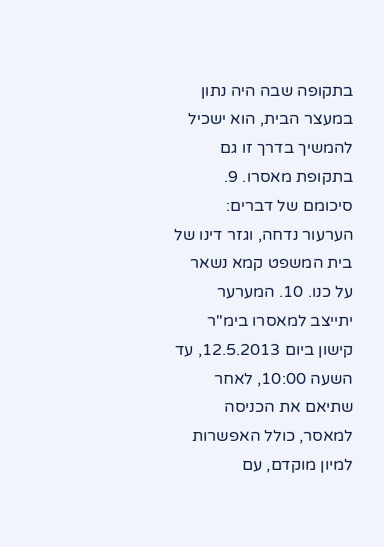בתקופה שבה היה נתון במעצר הבית, הוא ישכיל להמשיך בדרך זו גם בתקופת מאסרו. 9. סיכומם של דברים: הערעור נדחה, וגזר דינו של בית המשפט קמא נשאר על כנו. 10. המערער יתייצב למאסרו בימ"ר קישון ביום 12.5.2013, עד השעה 10:00, לאחר שתיאם את הכניסה למאסר, כולל האפשרות למיון מוקדם, עם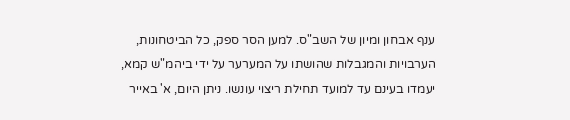ענף אבחון ומיון של השב"ס. למען הסר ספק, כל הביטחונות, הערבויות והמגבלות שהושתו על המערער על ידי ביהמ"ש קמא, יעמדו בעינם עד למועד תחילת ריצוי עונשו. ניתן היום, א' באייר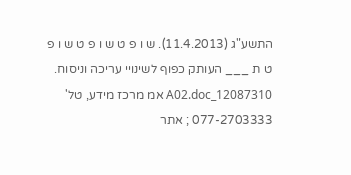התשע"ג (11.4.2013). ש ו פ ט ש ו פ ט ש ו פ ט ת ___ העותק כפוף לשינויי עריכה וניסוח. 12087310_A02.doc אמ מרכז מידע, טל' 077-2703333 ; אתר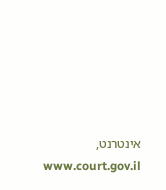אינטרנט, www.court.gov.il